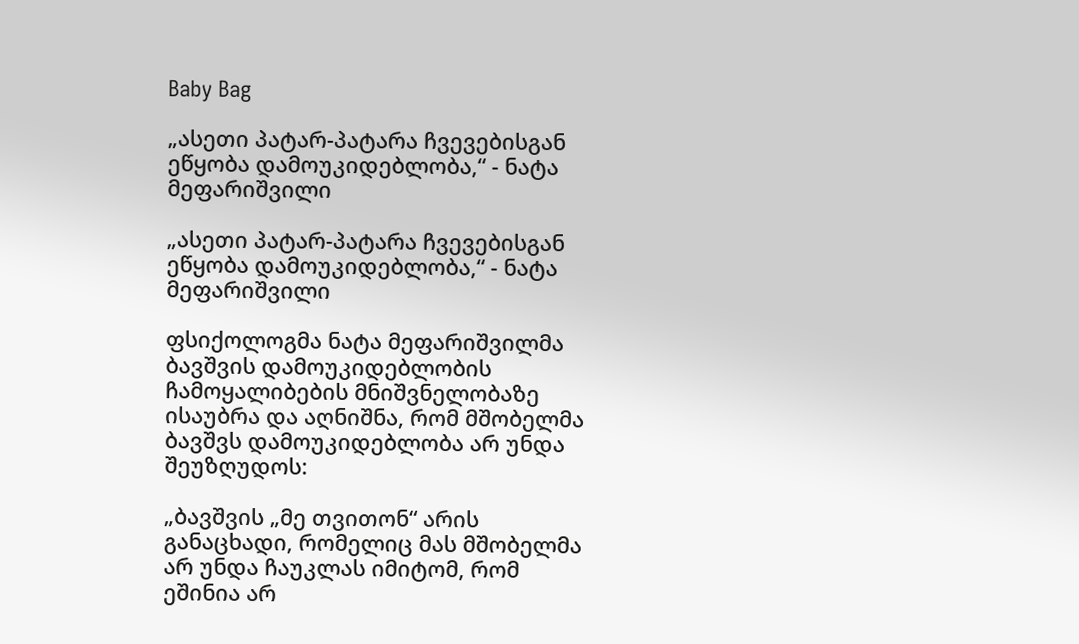Baby Bag

„ასეთი პატარ-პატარა ჩვევებისგან ეწყობა დამოუკიდებლობა,“ - ნატა მეფარიშვილი

„ასეთი პატარ-პატარა ჩვევებისგან ეწყობა დამოუკიდებლობა,“ - ნატა მეფარიშვილი

ფსიქოლოგმა ნატა მეფარიშვილმა ბავშვის დამოუკიდებლობის ჩამოყალიბების მნიშვნელობაზე ისაუბრა და აღნიშნა, რომ მშობელმა ბავშვს დამოუკიდებლობა არ უნდა შეუზღუდოს:

„ბავშვის „მე თვითონ“ არის განაცხადი, რომელიც მას მშობელმა არ უნდა ჩაუკლას იმიტომ, რომ ეშინია არ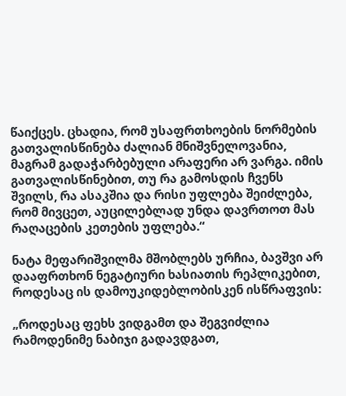წაიქცეს. ცხადია, რომ უსაფრთხოების ნორმების გათვალისწინება ძალიან მნიშვნელოვანია, მაგრამ გადაჭარბებული არაფერი არ ვარგა. იმის გათვალისწინებით, თუ რა გამოსდის ჩვენს შვილს, რა ასაკშია და რისი უფლება შეიძლება, რომ მივცეთ, აუცილებლად უნდა დავრთოთ მას რაღაცების კეთების უფლება.“

ნატა მეფარიშვილმა მშობლებს ურჩია, ბავშვი არ დააფრთხონ ნეგატიური ხასიათის რეპლიკებით, როდესაც ის დამოუკიდებლობისკენ ისწრაფვის:

„როდესაც ფეხს ვიდგამთ და შეგვიძლია რამოდენიმე ნაბიჯი გადავდგათ,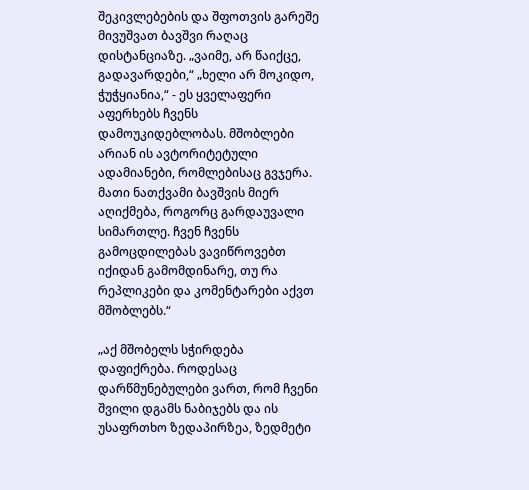შეკივლებების და შფოთვის გარეშე მივუშვათ ბავშვი რაღაც დისტანციაზე. „ვაიმე, არ წაიქცე, გადავარდები,“ „ხელი არ მოკიდო, ჭუჭყიანია,“ - ეს ყველაფერი აფერხებს ჩვენს დამოუკიდებლობას. მშობლები არიან ის ავტორიტეტული ადამიანები, რომლებისაც გვჯერა. მათი ნათქვამი ბავშვის მიერ აღიქმება, როგორც გარდაუვალი სიმართლე. ჩვენ ჩვენს გამოცდილებას ვავიწროვებთ იქიდან გამომდინარე, თუ რა რეპლიკები და კომენტარები აქვთ მშობლებს.“

„აქ მშობელს სჭირდება დაფიქრება. როდესაც დარწმუნებულები ვართ, რომ ჩვენი შვილი დგამს ნაბიჯებს და ის უსაფრთხო ზედაპირზეა, ზედმეტი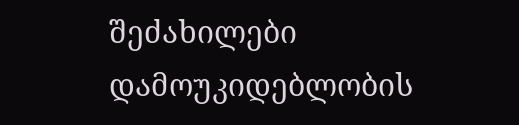შეძახილები დამოუკიდებლობის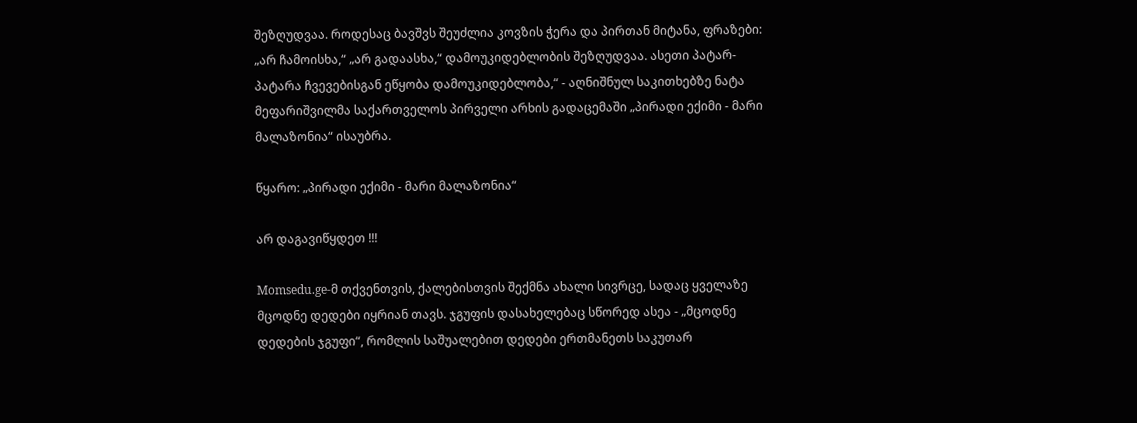შეზღუდვაა. როდესაც ბავშვს შეუძლია კოვზის ჭერა და პირთან მიტანა, ფრაზები: „არ ჩამოისხა,“ „არ გადაასხა,“ დამოუკიდებლობის შეზღუდვაა. ასეთი პატარ-პატარა ჩვევებისგან ეწყობა დამოუკიდებლობა,“ - აღნიშნულ საკითხებზე ნატა მეფარიშვილმა საქართველოს პირველი არხის გადაცემაში „პირადი ექიმი - მარი მალაზონია“ ისაუბრა.

წყარო: „პირადი ექიმი - მარი მალაზონია“

არ დაგავიწყდეთ !!!

Momsedu.ge-მ თქვენთვის, ქალებისთვის შექმნა ახალი სივრცე, სადაც ყველაზე მცოდნე დედები იყრიან თავს. ჯგუფის დასახელებაც სწორედ ასეა - „მცოდნე დედების ჯგუფი“, რომლის საშუალებით დედები ერთმანეთს საკუთარ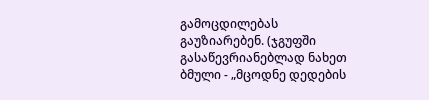გამოცდილებას გაუზიარებენ. (ჯგუფში გასაწევრიანებლად ნახეთ ბმული - „მცოდნე დედების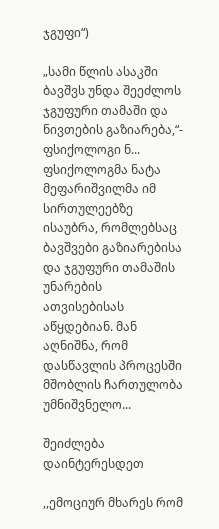ჯგუფი“)

„სამი წლის ასაკში ბავშვს უნდა შეეძლოს ჯგუფური თამაში და ნივთების გაზიარება,“- ფსიქოლოგი ნ...
ფსიქოლოგმა ნატა მეფარიშვილმა იმ სირთულეებზე ისაუბრა, რომლებსაც ბავშვები გაზიარებისა და ჯგუფური თამაშის უნარების ათვისებისას აწყდებიან. მან აღნიშნა, რომ დასწავლის პროცესში მშობლის ჩართულობა უმნიშვნელო...

შეიძლება დაინტერესდეთ

,,ემოციურ მხარეს რომ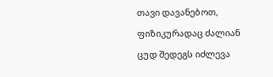თავი დავანებოთ, ფიზიკურადაც ძალიან ცუდ შედეგს იძლევა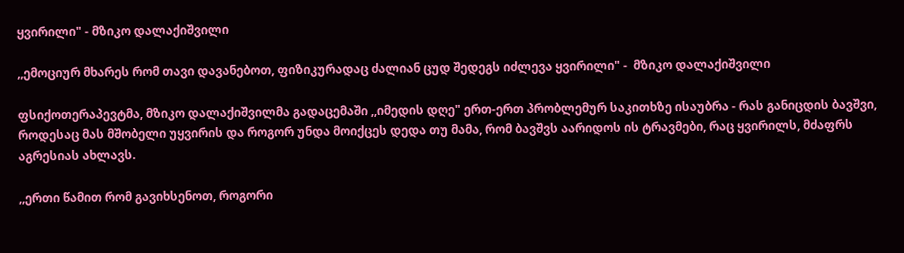ყვირილი" - მზიკო დალაქიშვილი

,,ემოციურ მხარეს რომ თავი დავანებოთ, ფიზიკურადაც ძალიან ცუდ შედეგს იძლევა ყვირილი" -  მზიკო დალაქიშვილი

ფსიქოთერაპევტმა, მზიკო დალაქიშვილმა გადაცემაში ,,იმედის დღე" ერთ-ერთ პრობლემურ საკითხზე ისაუბრა - რას განიცდის ბავშვი, როდესაც მას მშობელი უყვირის და როგორ უნდა მოიქცეს დედა თუ მამა, რომ ბავშვს აარიდოს ის ტრავმები, რაც ყვირილს, მძაფრს აგრესიას ახლავს.

,,ერთი წამით რომ გავიხსენოთ, როგორი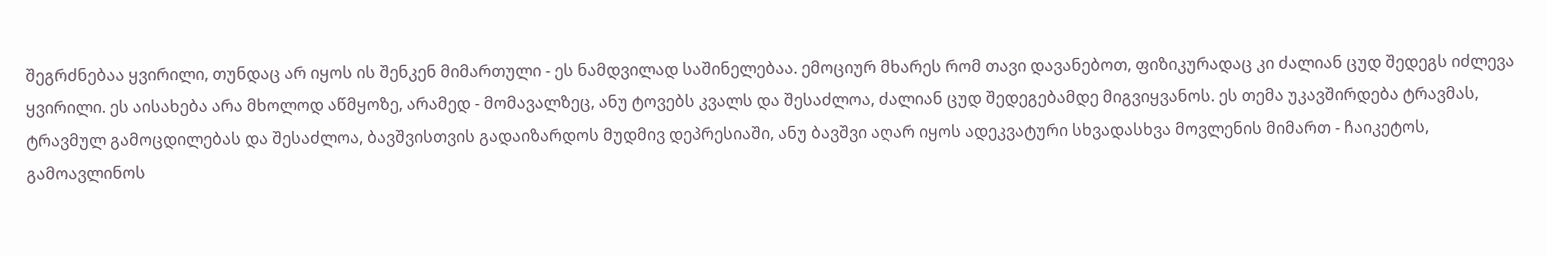შეგრძნებაა ყვირილი, თუნდაც არ იყოს ის შენკენ მიმართული - ეს ნამდვილად საშინელებაა. ემოციურ მხარეს რომ თავი დავანებოთ, ფიზიკურადაც კი ძალიან ცუდ შედეგს იძლევა ყვირილი. ეს აისახება არა მხოლოდ აწმყოზე, არამედ - მომავალზეც, ანუ ტოვებს კვალს და შესაძლოა, ძალიან ცუდ შედეგებამდე მიგვიყვანოს. ეს თემა უკავშირდება ტრავმას, ტრავმულ გამოცდილებას და შესაძლოა, ბავშვისთვის გადაიზარდოს მუდმივ დეპრესიაში, ანუ ბავშვი აღარ იყოს ადეკვატური სხვადასხვა მოვლენის მიმართ - ჩაიკეტოს, გამოავლინოს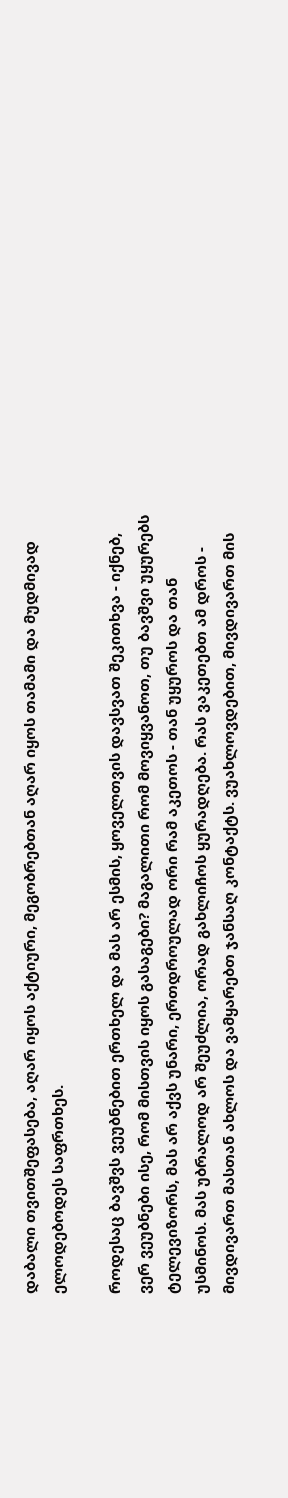დაბალი თვითშეფასება, აღარ იყოს აქტიური, მეგობრებთან აღარ იყოს თამამი და მუდმივად ელოდებოდეს საფრთხეს.

როდესაც ბავშვს ვეუბნებით ერთხელ და მას არ ესმის, ყოველთვის დავსვათ შეკითხვა - იქნებ, ვერ ვეუბნები ისე, რომ მისთვის იყოს გასაგები? მაგალითი რომ მოვიყვანოთ, თუ ბავშვი უყურებს ტელევიზორს, მას არ აქვს უნარი, ერთდროულად ორი რამ აკეთოს - თან უყუროს და თან უსმინოს. მას უბრალოდ არ შეუძლია, ორად გახლიჩოს ყურადღება. რას ვაკეთებთ ამ დროს - მივდივართ მასთან ახლოს და ვამყარებთ ჯანსაღ კონტაქტს. ვუახლოვდებით, მივდივართ მის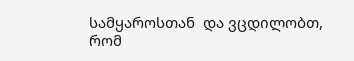სამყაროსთან  და ვცდილობთ, რომ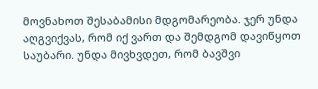მოვნახოთ შესაბამისი მდგომარეობა. ჯერ უნდა აღგვიქვას, რომ იქ ვართ და შემდგომ დავიწყოთ საუბარი. უნდა მივხვდეთ, რომ ბავშვი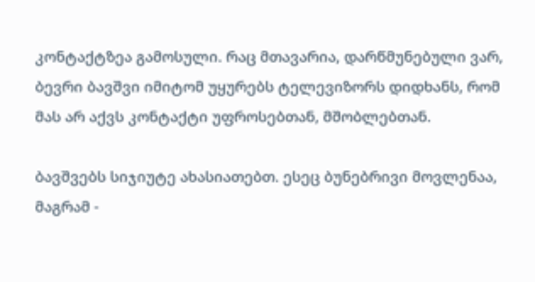კონტაქტზეა გამოსული. რაც მთავარია, დარწმუნებული ვარ, ბევრი ბავშვი იმიტომ უყურებს ტელევიზორს დიდხანს, რომ მას არ აქვს კონტაქტი უფროსებთან, მშობლებთან.

ბავშვებს სიჯიუტე ახასიათებთ. ესეც ბუნებრივი მოვლენაა, მაგრამ -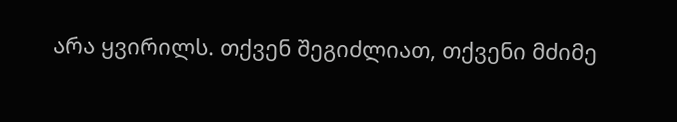არა ყვირილს. თქვენ შეგიძლიათ, თქვენი მძიმე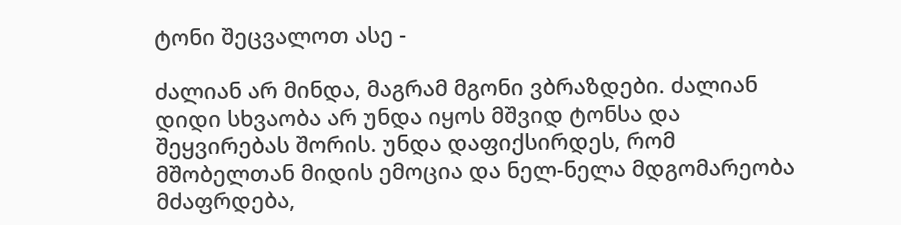ტონი შეცვალოთ ასე -

ძალიან არ მინდა, მაგრამ მგონი ვბრაზდები. ძალიან დიდი სხვაობა არ უნდა იყოს მშვიდ ტონსა და შეყვირებას შორის. უნდა დაფიქსირდეს, რომ მშობელთან მიდის ემოცია და ნელ-ნელა მდგომარეობა მძაფრდება,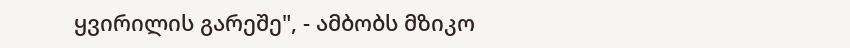ყვირილის გარეშე", - ამბობს მზიკო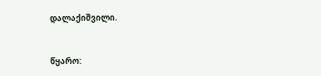დალაქიშვილი.


წყარო: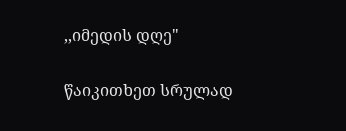,,იმედის დღე"

წაიკითხეთ სრულად